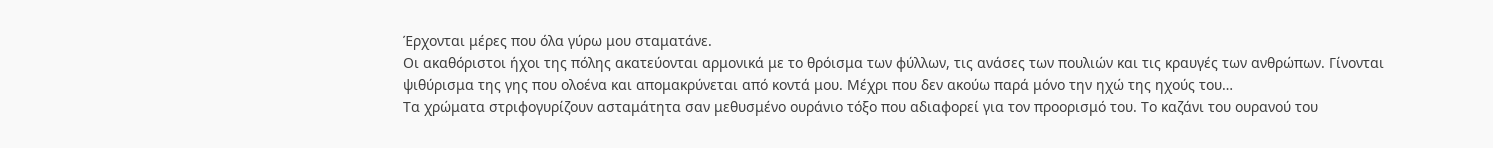Έρχονται μέρες που όλα γύρω μου σταματάνε.
Οι ακαθόριστοι ήχοι της πόλης ακατεύονται αρμονικά με το θρόισμα των φύλλων, τις ανάσες των πουλιών και τις κραυγές των ανθρώπων. Γίνονται ψιθύρισμα της γης που ολοένα και απομακρύνεται από κοντά μου. Μέχρι που δεν ακούω παρά μόνο την ηχώ της ηχούς του…
Τα χρώματα στριφογυρίζουν ασταμάτητα σαν μεθυσμένο ουράνιο τόξο που αδιαφορεί για τον προορισμό του. Το καζάνι του ουρανού του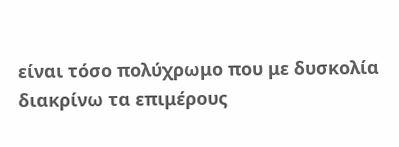είναι τόσο πολύχρωμο που με δυσκολία διακρίνω τα επιμέρους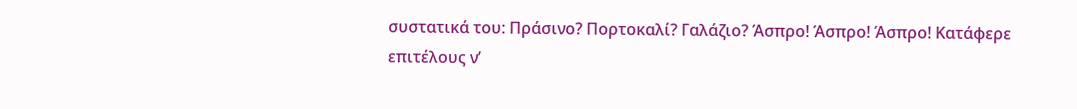συστατικά του: Πράσινο? Πορτοκαλί? Γαλάζιο? Άσπρο! Άσπρο! Άσπρο! Κατάφερε επιτέλους ν’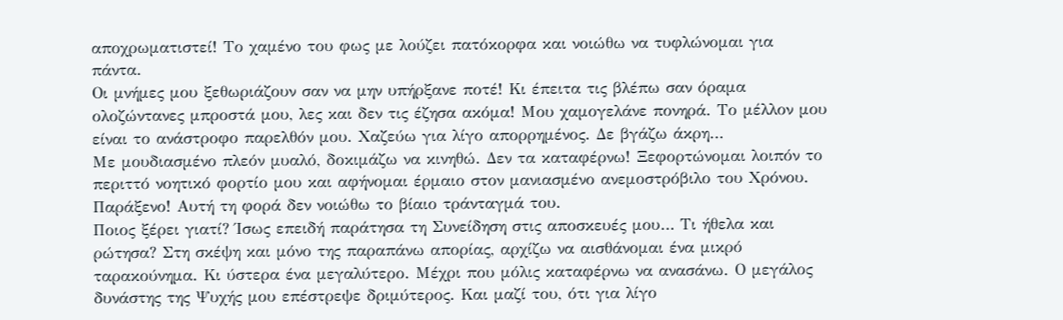αποχρωματιστεί! Το χαμένο του φως με λούζει πατόκορφα και νοιώθω να τυφλώνομαι για πάντα.
Οι μνήμες μου ξεθωριάζουν σαν να μην υπήρξανε ποτέ! Κι έπειτα τις βλέπω σαν όραμα ολοζώντανες μπροστά μου, λες και δεν τις έζησα ακόμα! Μου χαμογελάνε πονηρά. Το μέλλον μου είναι το ανάστροφο παρελθόν μου. Χαζεύω για λίγο απορρημένος. Δε βγάζω άκρη…
Με μουδιασμένο πλεόν μυαλό, δοκιμάζω να κινηθώ. Δεν τα καταφέρνω! Ξεφορτώνομαι λοιπόν το περιττό νοητικό φορτίο μου και αφήνομαι έρμαιο στον μανιασμένο ανεμοστρόβιλο του Χρόνου. Παράξενο! Αυτή τη φορά δεν νοιώθω το βίαιο τράνταγμά του.
Ποιος ξέρει γιατί? Ίσως επειδή παράτησα τη Συνείδηση στις αποσκευές μου… Τι ήθελα και ρώτησα? Στη σκέψη και μόνο της παραπάνω απορίας, αρχίζω να αισθάνομαι ένα μικρό ταρακούνημα. Κι ύστερα ένα μεγαλύτερο. Μέχρι που μόλις καταφέρνω να ανασάνω. Ο μεγάλος δυνάστης της Ψυχής μου επέστρεψε δριμύτερος. Και μαζί του, ότι για λίγο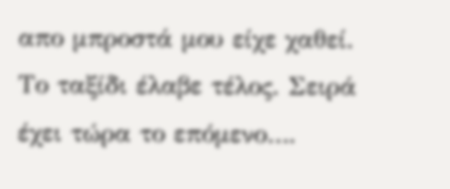απο μπροστά μου είχε χαθεί. Το ταξίδι έλαβε τέλος. Σειρά έχει τώρα το επόμενο….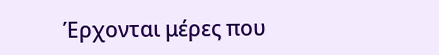Έρχονται μέρες που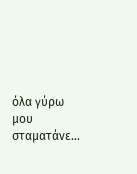όλα γύρω μου σταματάνε…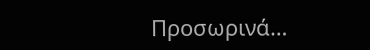Προσωρινά…